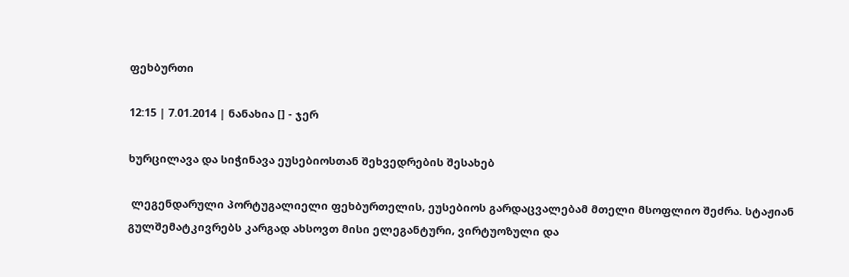ფეხბურთი

12:15 | 7.01.2014 | ნანახია [] - ჯერ

ხურცილავა და სიჭინავა ეუსებიოსთან შეხვედრების შესახებ

 ლეგენდარული პორტუგალიელი ფეხბურთელის, ეუსებიოს გარდაცვალებამ მთელი მსოფლიო შეძრა. სტაჟიან გულშემატკივრებს კარგად ახსოვთ მისი ელეგანტური, ვირტუოზული და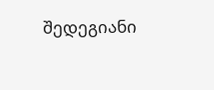შედეგიანი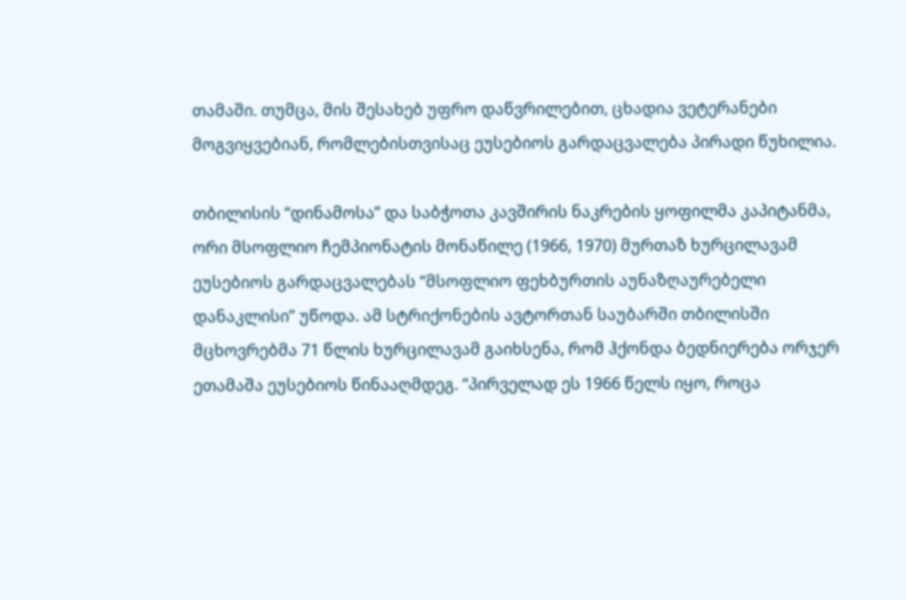თამაში. თუმცა, მის შესახებ უფრო დაწვრილებით, ცხადია ვეტერანები მოგვიყვებიან, რომლებისთვისაც ეუსებიოს გარდაცვალება პირადი წუხილია.

თბილისის “დინამოსა” და საბჭოთა კავშირის ნაკრების ყოფილმა კაპიტანმა, ორი მსოფლიო ჩემპიონატის მონაწილე (1966, 1970) მურთაზ ხურცილავამ ეუსებიოს გარდაცვალებას “მსოფლიო ფეხბურთის აუნაზღაურებელი დანაკლისი” უწოდა. ამ სტრიქონების ავტორთან საუბარში თბილისში მცხოვრებმა 71 წლის ხურცილავამ გაიხსენა, რომ ჰქონდა ბედნიერება ორჯერ ეთამაშა ეუსებიოს წინააღმდეგ. “პირველად ეს 1966 წელს იყო, როცა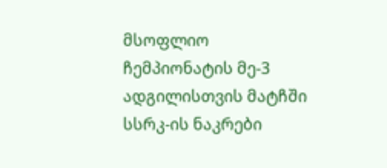მსოფლიო ჩემპიონატის მე-3 ადგილისთვის მატჩში სსრკ-ის ნაკრები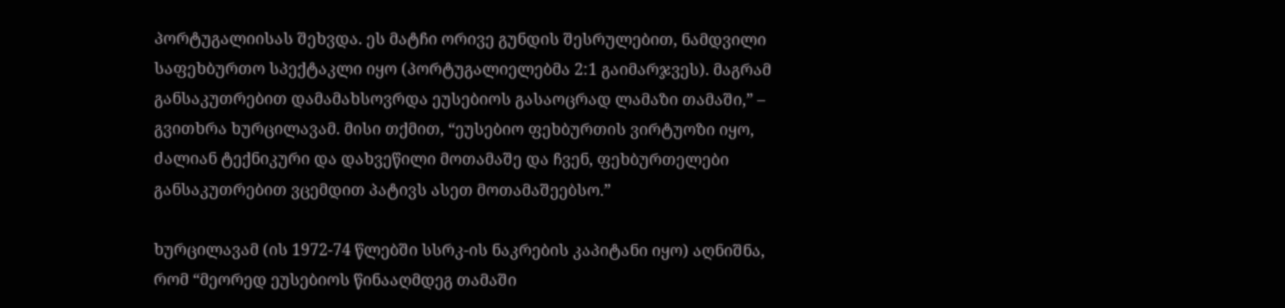პორტუგალიისას შეხვდა. ეს მატჩი ორივე გუნდის შესრულებით, ნამდვილი საფეხბურთო სპექტაკლი იყო (პორტუგალიელებმა 2:1 გაიმარჯვეს). მაგრამ განსაკუთრებით დამამახსოვრდა ეუსებიოს გასაოცრად ლამაზი თამაში,” – გვითხრა ხურცილავამ. მისი თქმით, “ეუსებიო ფეხბურთის ვირტუოზი იყო, ძალიან ტექნიკური და დახვეწილი მოთამაშე და ჩვენ, ფეხბურთელები განსაკუთრებით ვცემდით პატივს ასეთ მოთამაშეებსო.”

ხურცილავამ (ის 1972-74 წლებში სსრკ-ის ნაკრების კაპიტანი იყო) აღნიშნა, რომ “მეორედ ეუსებიოს წინააღმდეგ თამაში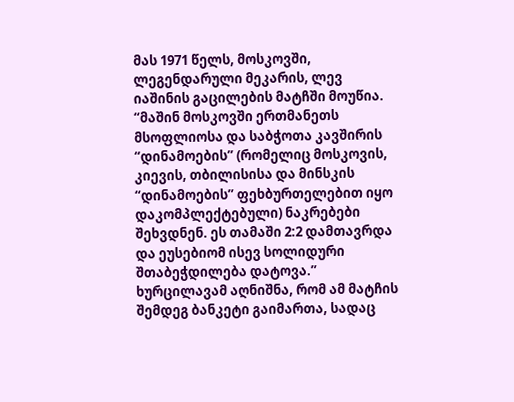მას 1971 წელს, მოსკოვში, ლეგენდარული მეკარის, ლევ იაშინის გაცილების მატჩში მოუწია. “მაშინ მოსკოვში ერთმანეთს მსოფლიოსა და საბჭოთა კავშირის “დინამოების” (რომელიც მოსკოვის, კიევის, თბილისისა და მინსკის “დინამოების” ფეხბურთელებით იყო დაკომპლექტებული) ნაკრებები შეხვდნენ. ეს თამაში 2:2 დამთავრდა და ეუსებიომ ისევ სოლიდური შთაბეჭდილება დატოვა.” ხურცილავამ აღნიშნა, რომ ამ მატჩის შემდეგ ბანკეტი გაიმართა, სადაც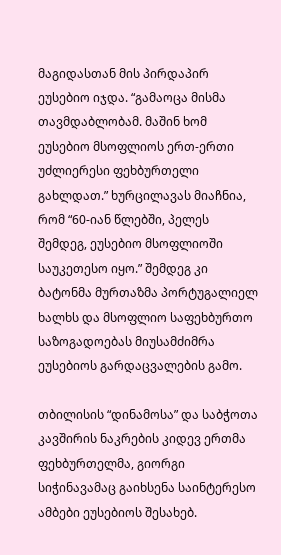მაგიდასთან მის პირდაპირ ეუსებიო იჯდა. “გამაოცა მისმა თავმდაბლობამ. მაშინ ხომ ეუსებიო მსოფლიოს ერთ-ერთი უძლიერესი ფეხბურთელი გახლდათ.” ხურცილავას მიაჩნია, რომ “60-იან წლებში, პელეს შემდეგ, ეუსებიო მსოფლიოში საუკეთესო იყო.” შემდეგ კი ბატონმა მურთაზმა პორტუგალიელ ხალხს და მსოფლიო საფეხბურთო საზოგადოებას მიუსამძიმრა ეუსებიოს გარდაცვალების გამო.

თბილისის “დინამოსა” და საბჭოთა კავშირის ნაკრების კიდევ ერთმა ფეხბურთელმა, გიორგი სიჭინავამაც გაიხსენა საინტერესო ამბები ეუსებიოს შესახებ.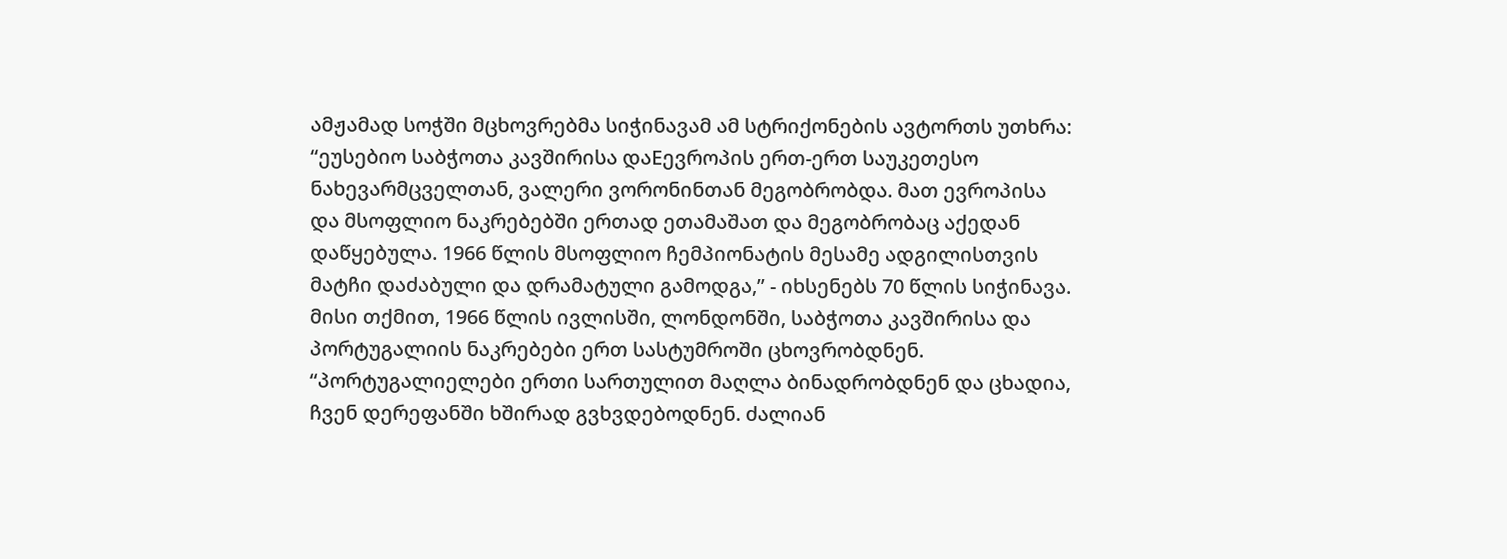ამჟამად სოჭში მცხოვრებმა სიჭინავამ ამ სტრიქონების ავტორთს უთხრა: “ეუსებიო საბჭოთა კავშირისა დაEევროპის ერთ-ერთ საუკეთესო ნახევარმცველთან, ვალერი ვორონინთან მეგობრობდა. მათ ევროპისა და მსოფლიო ნაკრებებში ერთად ეთამაშათ და მეგობრობაც აქედან დაწყებულა. 1966 წლის მსოფლიო ჩემპიონატის მესამე ადგილისთვის მატჩი დაძაბული და დრამატული გამოდგა,” - იხსენებს 70 წლის სიჭინავა. მისი თქმით, 1966 წლის ივლისში, ლონდონში, საბჭოთა კავშირისა და პორტუგალიის ნაკრებები ერთ სასტუმროში ცხოვრობდნენ. “პორტუგალიელები ერთი სართულით მაღლა ბინადრობდნენ და ცხადია, ჩვენ დერეფანში ხშირად გვხვდებოდნენ. ძალიან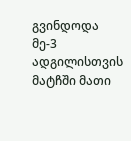გვინდოდა მე-3 ადგილისთვის მატჩში მათი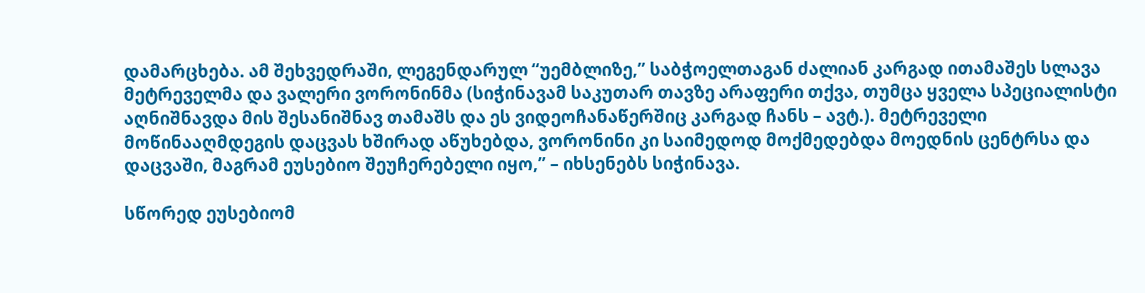დამარცხება. ამ შეხვედრაში, ლეგენდარულ “უემბლიზე,” საბჭოელთაგან ძალიან კარგად ითამაშეს სლავა მეტრეველმა და ვალერი ვორონინმა (სიჭინავამ საკუთარ თავზე არაფერი თქვა, თუმცა ყველა სპეციალისტი აღნიშნავდა მის შესანიშნავ თამაშს და ეს ვიდეოჩანაწერშიც კარგად ჩანს – ავტ.). მეტრეველი მოწინააღმდეგის დაცვას ხშირად აწუხებდა, ვორონინი კი საიმედოდ მოქმედებდა მოედნის ცენტრსა და დაცვაში, მაგრამ ეუსებიო შეუჩერებელი იყო,” – იხსენებს სიჭინავა.

სწორედ ეუსებიომ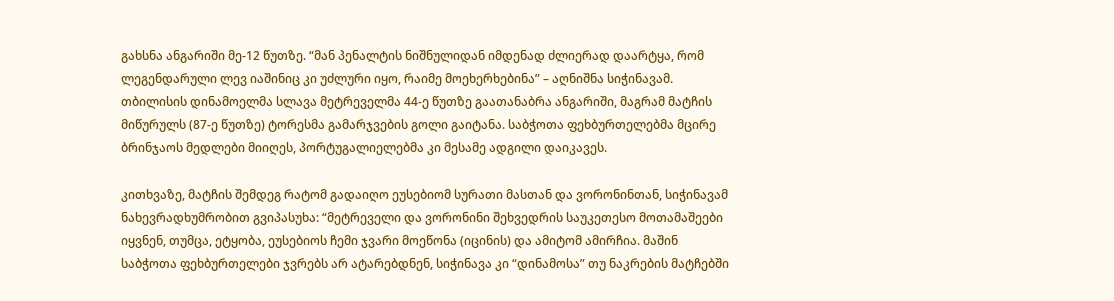გახსნა ანგარიში მე-12 წუთზე. “მან პენალტის ნიშნულიდან იმდენად ძლიერად დაარტყა, რომ ლეგენდარული ლევ იაშინიც კი უძლური იყო, რაიმე მოეხერხებინა” – აღნიშნა სიჭინავამ. თბილისის დინამოელმა სლავა მეტრეველმა 44-ე წუთზე გაათანაბრა ანგარიში, მაგრამ მატჩის მიწურულს (87-ე წუთზე) ტორესმა გამარჯვების გოლი გაიტანა. საბჭოთა ფეხბურთელებმა მცირე ბრინჯაოს მედლები მიიღეს, პორტუგალიელებმა კი მესამე ადგილი დაიკავეს.

კითხვაზე, მატჩის შემდეგ რატომ გადაიღო ეუსებიომ სურათი მასთან და ვორონინთან, სიჭინავამ ნახევრადხუმრობით გვიპასუხა: “მეტრეველი და ვორონინი შეხვედრის საუკეთესო მოთამაშეები იყვნენ, თუმცა, ეტყობა, ეუსებიოს ჩემი ჯვარი მოეწონა (იცინის) და ამიტომ ამირჩია. მაშინ საბჭოთა ფეხბურთელები ჯვრებს არ ატარებდნენ, სიჭინავა კი “დინამოსა” თუ ნაკრების მატჩებში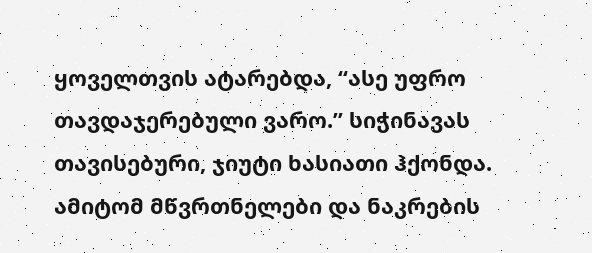ყოველთვის ატარებდა, “ასე უფრო თავდაჯერებული ვარო.” სიჭინავას თავისებური, ჯიუტი ხასიათი ჰქონდა. ამიტომ მწვრთნელები და ნაკრების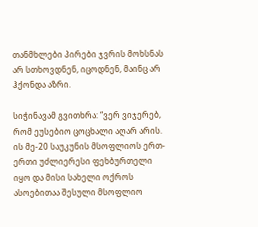თანმხლები პირები ჯვრის მოხსნას არ სთხოვდნენ, იცოდნენ, მაინც არ ჰქონდა აზრი.

სიჭინავამ გვითხრა: “ვერ ვიჯერებ, რომ ეუსებიო ცოცხალი აღარ არის. ის მე-20 საუკუნის მსოფლიოს ერთ-ერთი უძლიერესი ფეხბურთელი იყო და მისი სახელი ოქროს ასოებითაა შესული მსოფლიო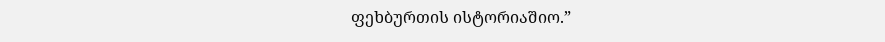ფეხბურთის ისტორიაშიო.”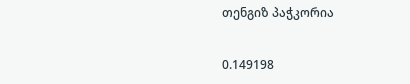თენგიზ პაჭკორია


0.149198